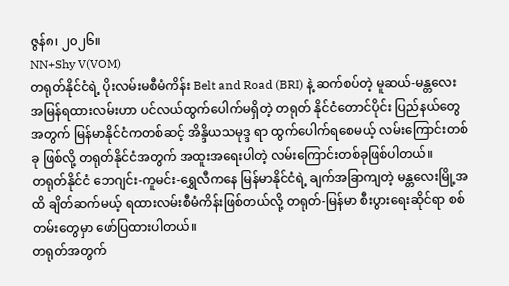ဇွန်၈၊ ၂၀၂၆။
NN+Shy V(VOM)
တရုတ်နိုင်ငံရဲ့ ပိုးလမ်းမစီမံကိန်း Belt and Road (BRI) နဲ့ ဆက်စပ်တဲ့ မူဆယ်-မန္တလေး အမြန်ရထားလမ်းဟာ ပင်လယ်ထွက်ပေါက်မရှိတဲ့ တရုတ် နိုင်ငံတောင်ပိုင်း ပြည်နယ်တွေအတွက် မြန်မာနိုင်ငံကတစ်ဆင့် အိန္ဒိယသမုဒ္ဒ ရာ ထွက်ပေါက်ရစေမယ့် လမ်းကြောင်းတစ်ခု ဖြစ်လို့ တရုတ်နိုင်ငံအတွက် အထူးအရေးပါတဲ့ လမ်းကြောင်းတစ်ခုဖြစ်ပါတယ်။
တရုတ်နိုင်ငံ ဘေဂျင်း-ကူမင်း-ရွှေလီကနေ မြန်မာနိုင်ငံရဲ့ ချက်အခြာကျတဲ့ မန္တလေးမြို့အထိ ချိတ်ဆက်မယ့် ရထားလမ်းစီမံကိန်းဖြစ်တယ်လို့ တရုတ်-မြန်မာ စီးပွားရေးဆိုင်ရာ စစ်တမ်းတွေမှာ ဖော်ပြထားပါတယ်။
တရုတ်အတွက်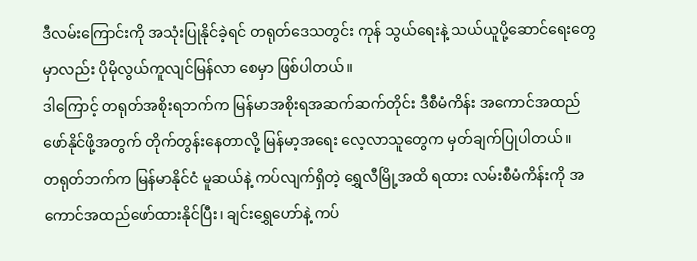ဒီလမ်းကြောင်းကို အသုံးပြုနိုင်ခဲ့ရင် တရုတ်ဒေသတွင်း ကုန် သွယ်ရေးနဲ့ သယ်ယူပို့ဆောင်ရေးတွေမှာလည်း ပိုမိုလွယ်ကူလျင်မြန်လာ စေမှာ ဖြစ်ပါတယ်။
ဒါကြောင့် တရုတ်အစိုးရဘက်က မြန်မာအစိုးရအဆက်ဆက်တိုင်း ဒီစီမံကိန်း အကောင်အထည်ဖော်နိုင်ဖို့အတွက် တိုက်တွန်းနေတာလို့ မြန်မာ့အရေး လေ့လာသူတွေက မှတ်ချက်ပြုပါတယ်။
တရုတ်ဘက်က မြန်မာနိုင်ငံ မူဆယ်နဲ့ ကပ်လျက်ရှိတဲ့ ရွှေလီမြို့အထိ ရထား လမ်းစီမံကိန်းကို အကောင်အထည်ဖော်ထားနိုင်ပြီး၊ ချင်းရွှေဟော်နဲ့ ကပ်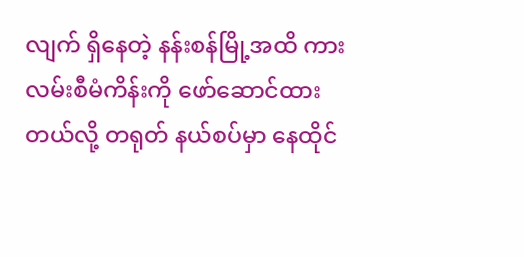လျက် ရှိနေတဲ့ နန်းစန်မြို့အထိ ကားလမ်းစီမံကိန်းကို ဖော်ဆောင်ထားတယ်လို့ တရုတ် နယ်စပ်မှာ နေထိုင်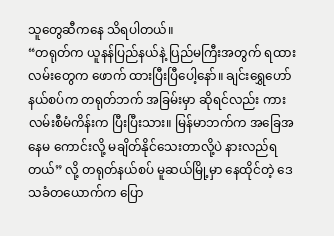သူတွေဆီကနေ သိရပါတယ်။
“တရုတ်က ယူနန်ပြည်နယ်နဲ့ ပြည်မကြီးအတွက် ရထားလမ်းတွေက ဖောက် ထားပြီးပြီပေါ့နော်။ ချင်းရွှေဟော်နယ်စပ်က တရုတ်ဘက် အခြမ်းမှာ ဆိုရင်လည်း ကားလမ်းစီမံကိန်းက ပြီးပြီးသား။ မြန်မာဘက်က အခြေအနေမ ကောင်းလို့ မချိတ်နိုင်သေးတာလို့ပဲ နားလည်ရတယ်” လို့ တရုတ်နယ်စပ် မူဆယ်မြို့မှာ နေထိုင်တဲ့ ဒေသခံတယောက်က ပြော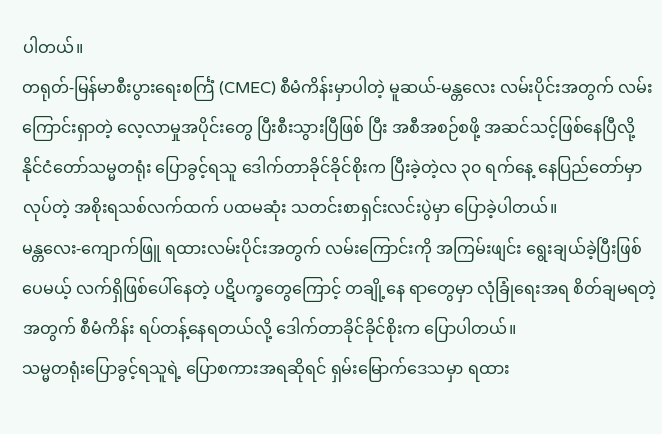ပါတယ်။
တရုတ်-မြန်မာစီးပွားရေးစင်္ကြံ (CMEC) စီမံကိန်းမှာပါတဲ့ မူဆယ်-မန္တလေး လမ်းပိုင်းအတွက် လမ်းကြောင်းရှာတဲ့ လေ့လာမှုအပိုင်းတွေ ပြီးစီးသွားပြီဖြစ် ပြီး အစီအစဉ်စဖို့ အဆင်သင့်ဖြစ်နေပြီလို့ နိုင်ငံတော်သမ္မတရုံး ပြောခွင့်ရသူ ဒေါက်တာခိုင်ခိုင်စိုးက ပြီးခဲ့တဲ့လ ၃၀ ရက်နေ့ နေပြည်တော်မှာလုပ်တဲ့ အစိုးရသစ်လက်ထက် ပထမဆုံး သတင်းစာရှင်းလင်းပွဲမှာ ပြောခဲ့ပါတယ်။
မန္တလေး-ကျောက်ဖြူ ရထားလမ်းပိုင်းအတွက် လမ်းကြောင်းကို အကြမ်းဖျင်း ရွေးချယ်ခဲ့ပြီးဖြစ်ပေမယ့် လက်ရှိဖြစ်ပေါ်နေတဲ့ ပဋိပက္ခတွေကြောင့် တချို့နေ ရာတွေမှာ လုံခြုံရေးအရ စိတ်ချမရတဲ့အတွက် စီမံကိန်း ရပ်တန့်နေရတယ်လို့ ဒေါက်တာခိုင်ခိုင်စိုးက ပြောပါတယ်။
သမ္မတရုံးပြောခွင့်ရသူရဲ့ ပြောစကားအရဆိုရင် ရှမ်းမြောက်ဒေသမှာ ရထား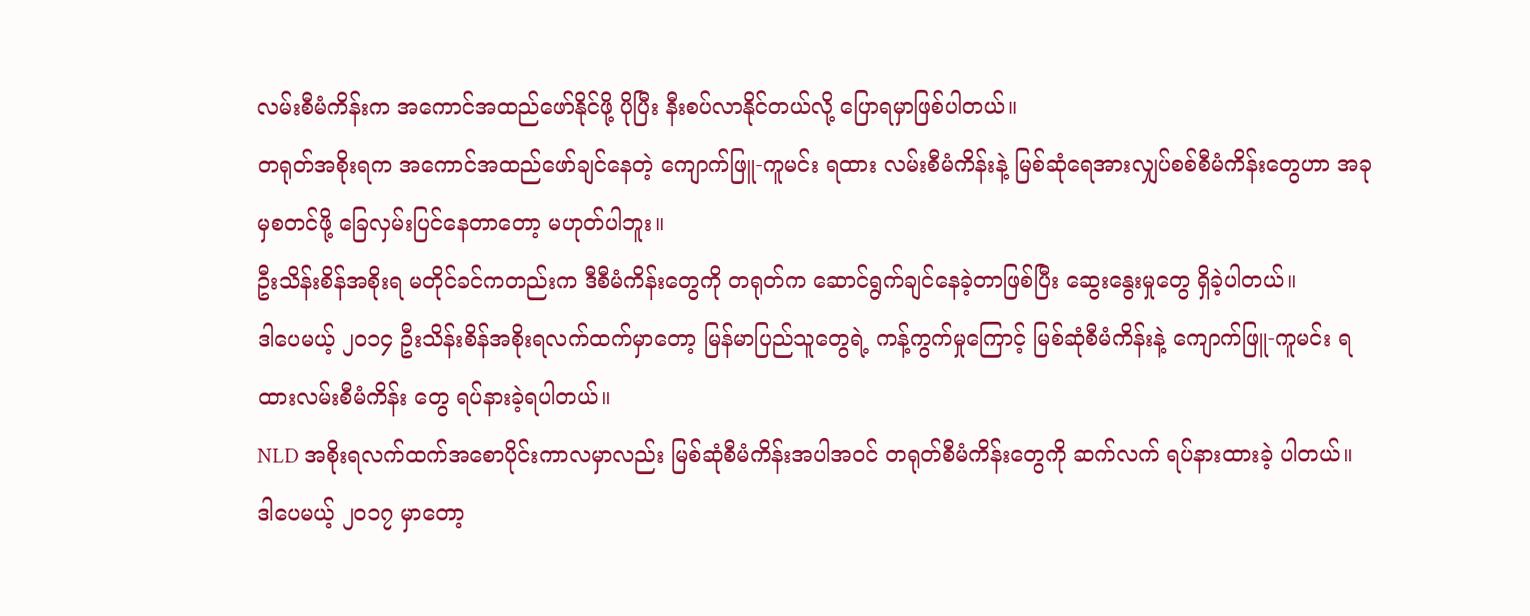လမ်းစီမံကိန်းက အကောင်အထည်ဖော်နိုင်ဖို့ ပိုပြီး နီးစပ်လာနိုင်တယ်လို့ ပြောရမှာဖြစ်ပါတယ်။
တရုတ်အစိုးရက အကောင်အထည်ဖော်ချင်နေတဲ့ ကျောက်ဖြူ-ကူမင်း ရထား လမ်းစီမံကိန်းနဲ့ မြစ်ဆုံရေအားလျှပ်စစ်စီမံကိန်းတွေဟာ အခုမှစတင်ဖို့ ခြေလှမ်းပြင်နေတာတော့ မဟုတ်ပါဘူး။
ဦးသိန်းစိန်အစိုးရ မတိုင်ခင်ကတည်းက ဒီစီမံကိန်းတွေကို တရုတ်က ဆောင်ရွက်ချင်နေခဲ့တာဖြစ်ပြီး ဆွေးနွေးမှုတွေ ရှိခဲ့ပါတယ်။
ဒါပေမယ့် ၂၀၁၄ ဦးသိန်းစိန်အစိုးရလက်ထက်မှာတော့ မြန်မာပြည်သူတွေရဲ့ ကန့်ကွက်မှုကြောင့် မြစ်ဆုံစီမံကိန်းနဲ့ ကျောက်ဖြူ-ကူမင်း ရထားလမ်းစီမံကိန်း တွေ ရပ်နားခဲ့ရပါတယ်။
NLD အစိုးရလက်ထက်အစောပိုင်းကာလမှာလည်း မြစ်ဆုံစီမံကိန်းအပါအဝင် တရုတ်စီမံကိန်းတွေကို ဆက်လက် ရပ်နားထားခဲ့ ပါတယ်။
ဒါပေမယ့် ၂၀၁၇ မှာတော့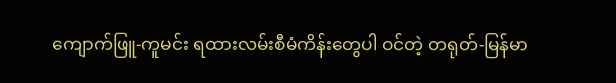ကျောက်ဖြူ-ကူမင်း ရထားလမ်းစီမံကိန်းတွေပါ ဝင်တဲ့ တရုတ်-မြန်မာ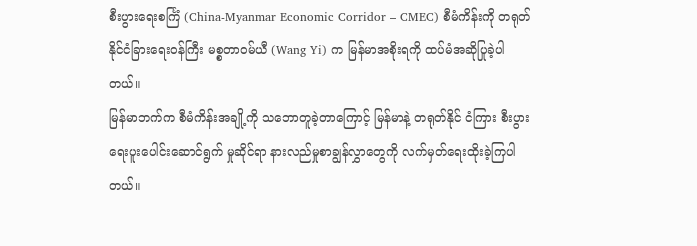စီးပွားရေးစင်္ကြံ (China-Myanmar Economic Corridor – CMEC) စီမံကိန်းကို တရုတ်နိုင်ငံခြားရေးဝန်ကြီး မစ္စတာဝမ်ယီ (Wang Yi) က မြန်မာအစိုးရကို ထပ်မံအဆိုပြုခဲ့ပါတယ်။
မြန်မာဘက်က စီမံကိန်းအချို့ကို သဘောတူခဲ့တာကြောင့် မြန်မာနဲ့ တရုတ်နိုင် ငံကြား စီးပွားရေးပူးပေါင်းဆောင်ရွက် မှုဆိုင်ရာ နားလည်မှုစာချွန်လွှာတွေကို လက်မှတ်ရေးထိုးခဲ့ကြပါတယ်။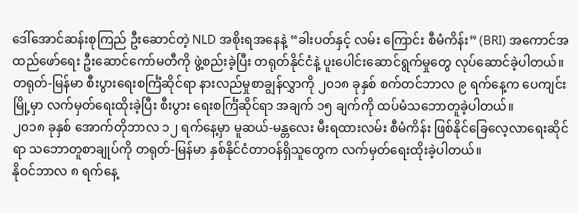ဒေါ်အောင်ဆန်းစုကြည် ဦးဆောင်တဲ့ NLD အစိုးရအနေနဲ့ “ခါးပတ်နှင့် လမ်း ကြောင်း စီမံကိန်း” (BRI) အကောင်အထည်ဖော်ရေး ဦးဆောင်ကော်မတီကို ဖွဲ့စည်းခဲ့ပြီး တရုတ်နိုင်ငံနဲ့ ပူးပေါင်းဆောင်ရွက်မှုတွေ လုပ်ဆောင်ခဲ့ပါတယ်။
တရုတ်-မြန်မာ စီးပွားရေးစင်္ကြံဆိုင်ရာ နားလည်မှုစာချွန်လွှာကို ၂၀၁၈ ခုနှစ် စက်တင်ဘာလ ၉ ရက်နေ့က ပေကျင်းမြို့မှာ လက်မှတ်ရေးထိုးခဲ့ပြီး စီးပွား ရေးစင်္ကြံဆိုင်ရာ အချက် ၁၅ ချက်ကို ထပ်မံသဘောတူခဲ့ပါတယ်။
၂၀၁၈ ခုနှစ် အောက်တိုဘာလ ၁၂ ရက်နေ့မှာ မူဆယ်-မန္တလေး မီးရထားလမ်း စီမံကိန်း ဖြစ်နိုင်ခြေလေ့လာရေးဆိုင်ရာ သဘောတူစာချုပ်ကို တရုတ်-မြန်မာ နှစ်နိုင်ငံတာဝန်ရှိသူတွေက လက်မှတ်ရေးထိုးခဲ့ပါတယ်။
နိုဝင်ဘာလ ၈ ရက်နေ့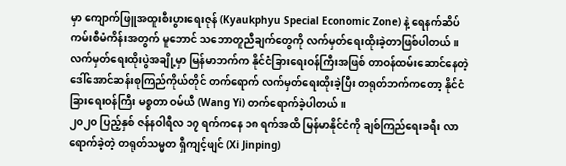မှာ ကျောက်ဖြူအထူးစီးပွားရေးဇုန် (Kyaukphyu Special Economic Zone) နဲ့ ရေနက်ဆိပ်ကမ်းစီမံကိန်းအတွက် မူဘောင် သဘောတူညီချက်တွေကို လက်မှတ်ရေးထိုးခဲ့တာဖြစ်ပါတယ်။
လက်မှတ်ရေးထိုးပွဲအချို့မှာ မြန်မာဘက်က နိုင်ငံခြားရေးဝန်ကြီးအဖြစ် တာဝန်ထမ်းဆောင်နေတဲ့ ဒေါ်အောင်ဆန်းစုကြည်ကိုယ်တိုင် တက်ရောက် လက်မှတ်ရေးထိုးခဲ့ပြီး တရုတ်ဘက်ကတော့ နိုင်ငံခြားရေးဝန်ကြီး မစ္စတာ ဝမ်ယီ (Wang Yi) တက်ရောက်ခဲ့ပါတယ်။
၂၀၂၀ ပြည့်နှစ် ဇန်နဝါရီလ ၁၇ ရက်ကနေ ၁၈ ရက်အထိ မြန်မာနိုင်ငံကို ချစ်ကြည်ရေးခရီး လာရောက်ခဲ့တဲ့ တရုတ်သမ္မတ ရှီကျင့်ဖျင် (Xi Jinping)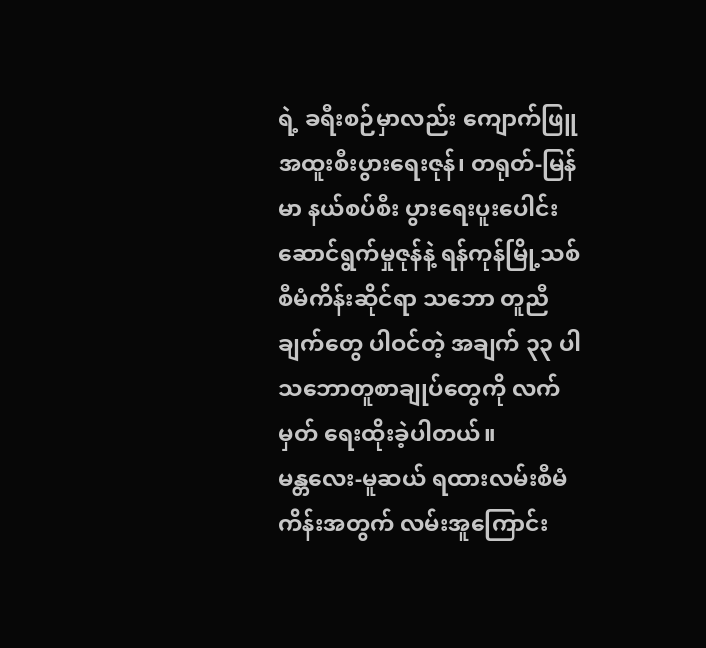ရဲ့ ခရီးစဉ်မှာလည်း ကျောက်ဖြူအထူးစီးပွားရေးဇုန်၊ တရုတ်-မြန်မာ နယ်စပ်စီး ပွားရေးပူးပေါင်းဆောင်ရွက်မှုဇုန်နဲ့ ရန်ကုန်မြို့သစ် စီမံကိန်းဆိုင်ရာ သဘော တူညီချက်တွေ ပါဝင်တဲ့ အချက် ၃၃ ပါ သဘောတူစာချုပ်တွေကို လက်မှတ် ရေးထိုးခဲ့ပါတယ်။
မန္တလေး-မူဆယ် ရထားလမ်းစီမံကိန်းအတွက် လမ်းအူကြောင်း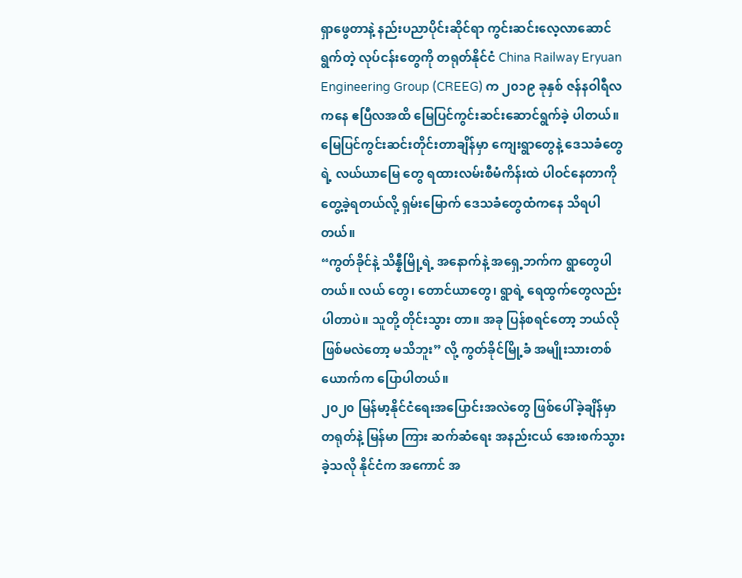ရှာဖွေတာနဲ့ နည်းပညာပိုင်းဆိုင်ရာ ကွင်းဆင်းလေ့လာဆောင်ရွက်တဲ့ လုပ်ငန်းတွေကို တရုတ်နိုင်ငံ China Railway Eryuan Engineering Group (CREEG) က ၂၀၁၉ ခုနှစ် ဇန်နဝါရီလကနေ ဧပြီလအထိ မြေပြင်ကွင်းဆင်းဆောင်ရွက်ခဲ့ ပါတယ်။
မြေပြင်ကွင်းဆင်းတိုင်းတာချိန်မှာ ကျေးရွာတွေနဲ့ ဒေသခံတွေရဲ့ လယ်ယာမြေ တွေ ရထားလမ်းစီမံကိန်းထဲ ပါဝင်နေတာကို တွေ့ခဲ့ရတယ်လို့ ရှမ်းမြောက် ဒေသခံတွေထံကနေ သိရပါတယ်။
“ကွတ်ခိုင်နဲ့ သိန္နီမြို့ရဲ့ အနောက်နဲ့ အရှေ့ဘက်က ရွာတွေပါတယ်။ လယ် တွေ၊ တောင်ယာတွေ၊ ရွာရဲ့ ရေထွက်တွေလည်း ပါတာပဲ။ သူတို့ တိုင်းသွား တာ။ အခု ပြန်စရင်တော့ ဘယ်လိုဖြစ်မလဲတော့ မသိဘူး” လို့ ကွတ်ခိုင်မြို့ခံ အမျိုးသားတစ်ယောက်က ပြောပါတယ်။
၂၀၂၀ မြန်မာ့နိုင်ငံရေးအပြောင်းအလဲတွေ ဖြစ်ပေါ်ခဲ့ချိန်မှာ တရုတ်နဲ့ မြန်မာ ကြား ဆက်ဆံရေး အနည်းငယ် အေးစက်သွားခဲ့သလို နိုင်ငံက အကောင် အ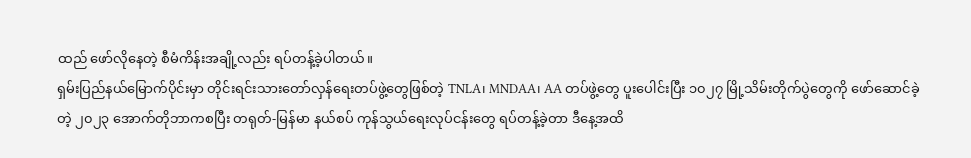ထည် ဖော်လိုနေတဲ့ စီမံကိန်းအချို့လည်း ရပ်တန့်ခဲ့ပါတယ်။
ရှမ်းပြည်နယ်မြောက်ပိုင်းမှာ တိုင်းရင်းသားတော်လှန်ရေးတပ်ဖွဲ့တွေဖြစ်တဲ့ TNLA၊ MNDAA၊ AA တပ်ဖွဲ့တွေ ပူးပေါင်းပြီး ၁၀၂၇ မြို့သိမ်းတိုက်ပွဲတွေကို ဖော်ဆောင်ခဲ့တဲ့ ၂၀၂၃ အောက်တိုဘာကစပြီး တရုတ်-မြန်မာ နယ်စပ် ကုန်သွယ်ရေးလုပ်ငန်းတွေ ရပ်တန့်ခဲ့တာ ဒီနေ့အထိ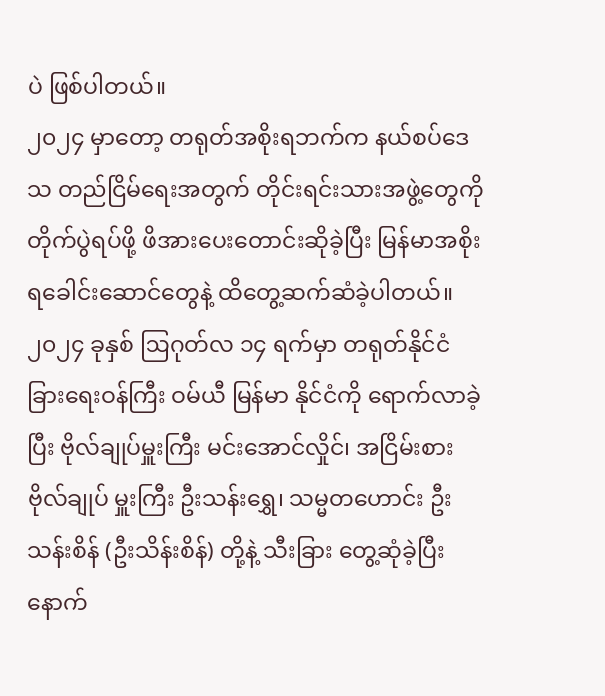ပဲ ဖြစ်ပါတယ်။
၂၀၂၄ မှာတော့ တရုတ်အစိုးရဘက်က နယ်စပ်ဒေသ တည်ငြိမ်ရေးအတွက် တိုင်းရင်းသားအဖွဲ့တွေကို တိုက်ပွဲရပ်ဖို့ ဖိအားပေးတောင်းဆိုခဲ့ပြီး မြန်မာအစိုး ရခေါင်းဆောင်တွေနဲ့ ထိတွေ့ဆက်ဆံခဲ့ပါတယ်။
၂၀၂၄ ခုနှစ် ဩဂုတ်လ ၁၄ ရက်မှာ တရုတ်နိုင်ငံခြားရေးဝန်ကြီး ဝမ်ယီ မြန်မာ နိုင်ငံကို ရောက်လာခဲ့ပြီး ဗိုလ်ချုပ်မှူးကြီး မင်းအောင်လှိုင်၊ အငြိမ်းစားဗိုလ်ချုပ် မှူးကြီး ဦးသန်းရွှေ၊ သမ္မတဟောင်း ဦးသန်းစိန် (ဦးသိန်းစိန်) တို့နဲ့ သီးခြား တွေ့ဆုံခဲ့ပြီးနောက်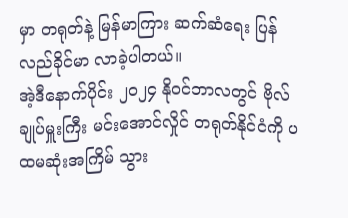မှာ တရုတ်နဲ့ မြန်မာကြား ဆက်ဆံရေး ပြန်လည်ခိုင်မာ လာခဲ့ပါတယ်။
အဲ့ဒီနောက်ပိုင်း ၂၀၂၄ နိုဝင်ဘာလတွင် ဗိုလ်ချုပ်မှူးကြီး မင်းအောင်လှိုင် တရုတ်နိုင်ငံကို ပထမဆုံးအကြိမ် သွား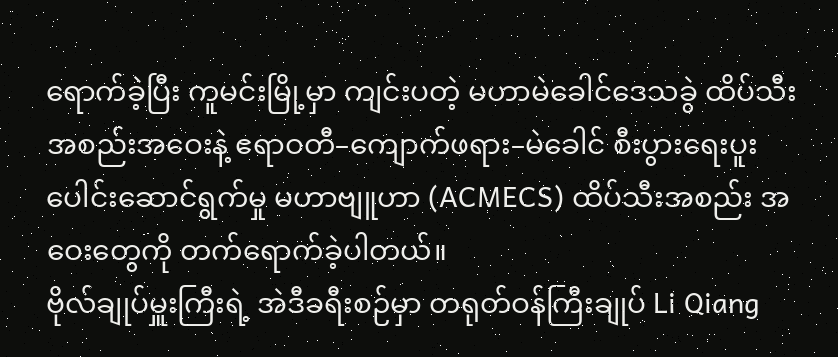ရောက်ခဲ့ပြီး ကူမင်းမြို့မှာ ကျင်းပတဲ့ မဟာမဲခေါင်ဒေသခွဲ ထိပ်သီးအစည်းအဝေးနဲ့ ဧရာဝတီ–ကျောက်ဖရား–မဲခေါင် စီးပွားရေးပူးပေါင်းဆောင်ရွက်မှု မဟာဗျူဟာ (ACMECS) ထိပ်သီးအစည်း အဝေးတွေကို တက်ရောက်ခဲ့ပါတယ်။
ဗိုလ်ချုပ်မှူးကြီးရဲ့ အဲဒီခရီးစဉ်မှာ တရုတ်ဝန်ကြီးချုပ် Li Qiang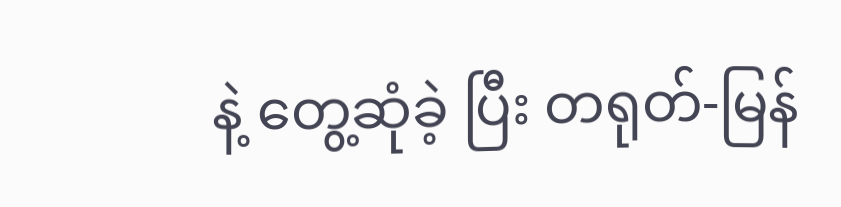နဲ့ တွေ့ဆုံခဲ့ ပြီး တရုတ်-မြန်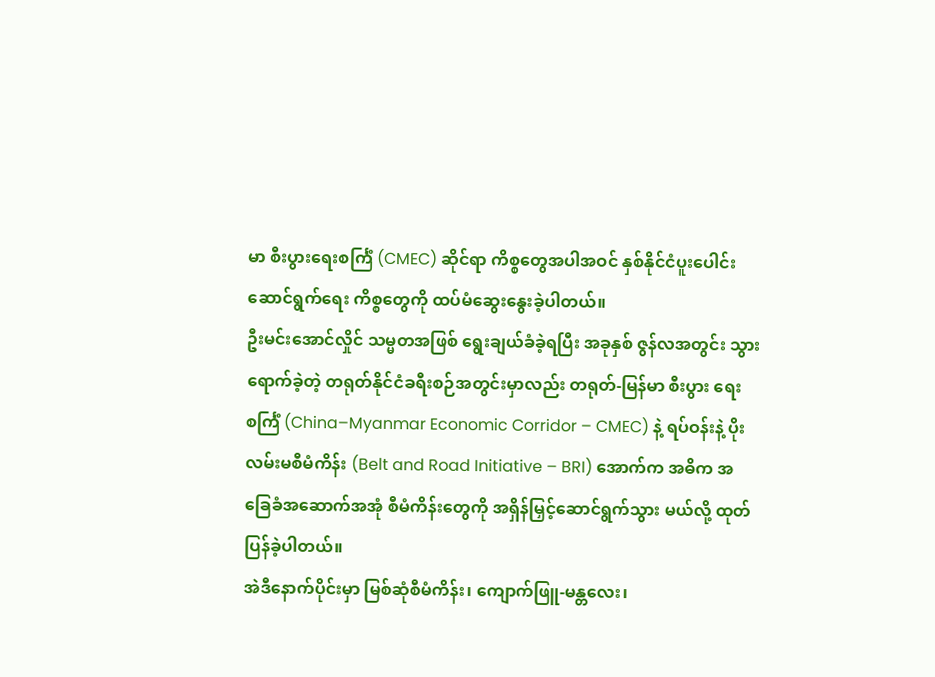မာ စီးပွားရေးစင်္ကြံ (CMEC) ဆိုင်ရာ ကိစ္စတွေအပါအဝင် နှစ်နိုင်ငံပူးပေါင်းဆောင်ရွက်ရေး ကိစ္စတွေကို ထပ်မံဆွေးနွေးခဲ့ပါတယ်။
ဦးမင်းအောင်လှိုင် သမ္မတအဖြစ် ရွေးချယ်ခံခဲ့ရပြီး အခုနှစ် ဇွန်လအတွင်း သွားရောက်ခဲ့တဲ့ တရုတ်နိုင်ငံခရီးစဉ်အတွင်းမှာလည်း တရုတ်-မြန်မာ စီးပွား ရေးစင်္ကြံ (China–Myanmar Economic Corridor – CMEC) နဲ့ ရပ်ဝန်းနဲ့ ပိုးလမ်းမစီမံကိန်း (Belt and Road Initiative – BRI) အောက်က အဓိက အခြေခံအဆောက်အအုံ စီမံကိန်းတွေကို အရှိန်မြှင့်ဆောင်ရွက်သွား မယ်လို့ ထုတ်ပြန်ခဲ့ပါတယ်။
အဲဒီနောက်ပိုင်းမှာ မြစ်ဆုံစီမံကိန်း၊ ကျောက်ဖြူ-မန္တလေး၊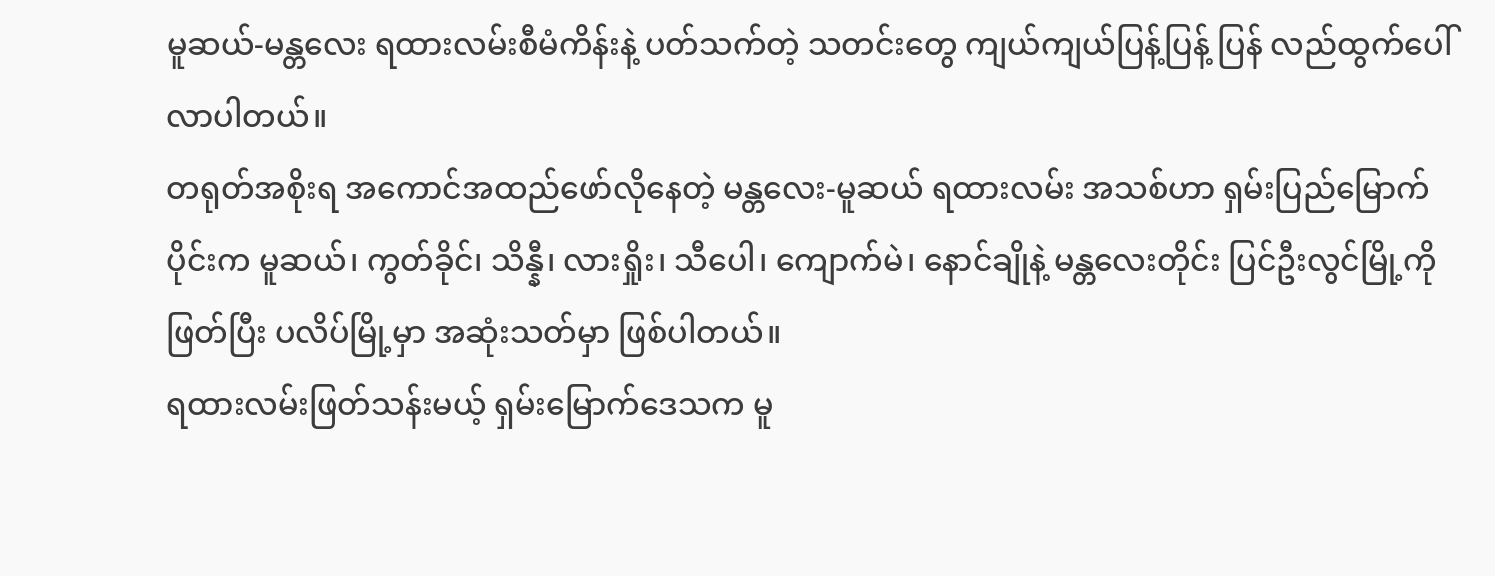မူဆယ်-မန္တလေး ရထားလမ်းစီမံကိန်းနဲ့ ပတ်သက်တဲ့ သတင်းတွေ ကျယ်ကျယ်ပြန့်ပြန့် ပြန် လည်ထွက်ပေါ်လာပါတယ်။
တရုတ်အစိုးရ အကောင်အထည်ဖော်လိုနေတဲ့ မန္တလေး-မူဆယ် ရထားလမ်း အသစ်ဟာ ရှမ်းပြည်မြောက်ပိုင်းက မူဆယ်၊ ကွတ်ခိုင်၊ သိန္နီ၊ လားရှိုး၊ သီပေါ၊ ကျောက်မဲ၊ နောင်ချိုနဲ့ မန္တလေးတိုင်း ပြင်ဦးလွင်မြို့ကို ဖြတ်ပြီး ပလိပ်မြို့မှာ အဆုံးသတ်မှာ ဖြစ်ပါတယ်။
ရထားလမ်းဖြတ်သန်းမယ့် ရှမ်းမြောက်ဒေသက မူ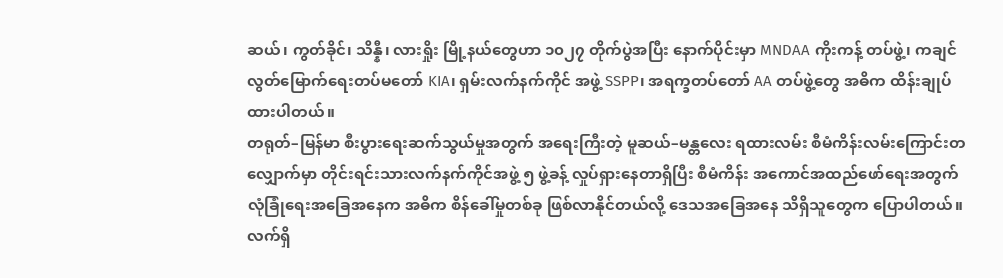ဆယ်၊ ကွတ်ခိုင်၊ သိန္နီ၊ လားရှိုး မြို့နယ်တွေဟာ ၁၀၂၇ တိုက်ပွဲအပြီး နောက်ပိုင်းမှာ MNDAA ကိုးကန့် တပ်ဖွဲ့၊ ကချင်လွတ်မြောက်ရေးတပ်မတော် KIA၊ ရှမ်းလက်နက်ကိုင် အဖွဲ့ SSPP၊ အရက္ခတပ်တော် AA တပ်ဖွဲ့တွေ အဓိက ထိန်းချုပ်ထားပါတယ်။
တရုတ်–မြန်မာ စီးပွားရေးဆက်သွယ်မှုအတွက် အရေးကြီးတဲ့ မူဆယ်–မန္တလေး ရထားလမ်း စီမံကိန်းလမ်းကြောင်းတလျှောက်မှာ တိုင်းရင်းသားလက်နက်ကိုင်အဖွဲ့ ၅ ဖွဲ့ခန့် လှုပ်ရှားနေတာရှိပြီး စီမံကိန်း အကောင်အထည်ဖော်ရေးအတွက် လုံခြုံရေးအခြေအနေက အဓိက စိန်ခေါ်မှုတစ်ခု ဖြစ်လာနိုင်တယ်လို့ ဒေသအခြေအနေ သိရှိသူတွေက ပြောပါတယ်။
လက်ရှိ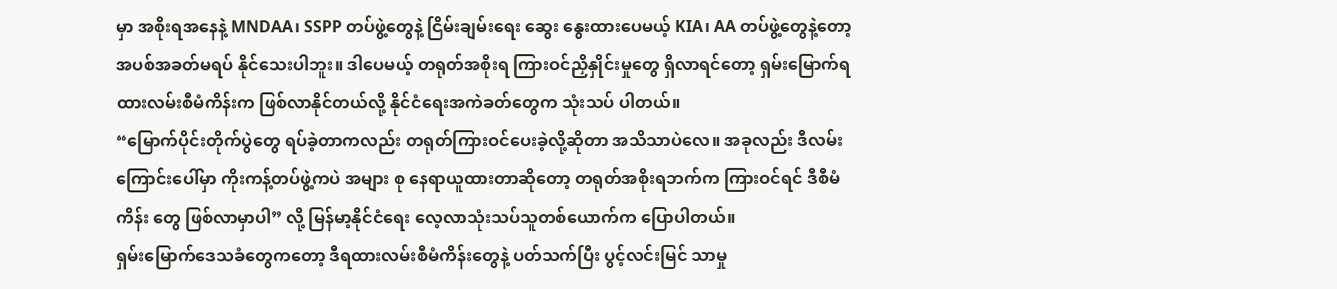မှာ အစိုးရအနေနဲ့ MNDAA၊ SSPP တပ်ဖွဲ့တွေနဲ့ ငြိမ်းချမ်းရေး ဆွေး နွေးထားပေမယ့် KIA၊ AA တပ်ဖွဲ့တွေနဲ့တော့ အပစ်အခတ်မရပ် နိုင်သေးပါဘူး။ ဒါပေမယ့် တရုတ်အစိုးရ ကြားဝင်ညှိနှိုင်းမှုတွေ ရှိလာရင်တော့ ရှမ်းမြောက်ရ ထားလမ်းစီမံကိန်းက ဖြစ်လာနိုင်တယ်လို့ နိုင်ငံရေးအကဲခတ်တွေက သုံးသပ် ပါတယ်။
“မြောက်ပိုင်းတိုက်ပွဲတွေ ရပ်ခဲ့တာကလည်း တရုတ်ကြားဝင်ပေးခဲ့လို့ဆိုတာ အသိသာပဲလေ။ အခုလည်း ဒီလမ်းကြောင်းပေါ်မှာ ကိုးကန့်တပ်ဖွဲ့ကပဲ အများ စု နေရာယူထားတာဆိုတော့ တရုတ်အစိုးရဘက်က ကြားဝင်ရင် ဒီစီမံကိန်း တွေ ဖြစ်လာမှာပါ” လို့ မြန်မာ့နိုင်ငံရေး လေ့လာသုံးသပ်သူတစ်ယောက်က ပြောပါတယ်။
ရှမ်းမြောက်ဒေသခံတွေကတော့ ဒီရထားလမ်းစီမံကိန်းတွေနဲ့ ပတ်သက်ပြီး ပွင့်လင်းမြင် သာမှု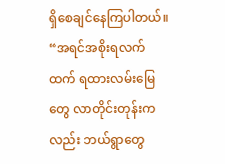ရှိစေချင်နေကြပါတယ်။
“အရင်အစိုးရလက်ထက် ရထားလမ်းမြေတွေ လာတိုင်းတုန်းကလည်း ဘယ်ရွာတွေ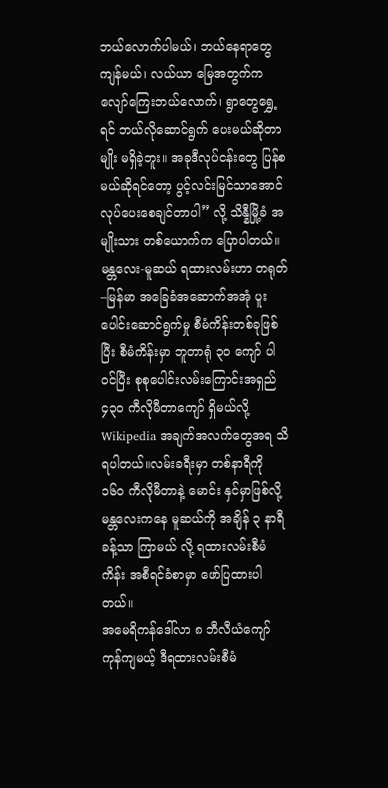ဘယ်လောက်ပါမယ်၊ ဘယ်နေရာတွေ ကျန်မယ်၊ လယ်ယာ မြေအတွက်က လျော်ကြေးဘယ်လောက်၊ ရွာတွေရွှေ့ရင် ဘယ်လိုဆောင်ရွက် ပေးမယ်ဆိုတာမျိုး မရှိခဲ့ဘူး။ အခုဒီလုပ်ငန်းတွေ ပြန်စမယ်ဆိုရင်တော့ ပွင့်လင်းမြင်သာအောင် လုပ်ပေးစေချင်တာပါ” လို့ သိန္နီမြို့ခံ အမျိုးသား တစ်ယောက်က ပြောပါတယ်။
မန္တလေး-မူဆယ် ရထားလမ်းဟာ တရုတ်–မြန်မာ အခြေခံအဆောက်အအုံ ပူးပေါင်းဆောင်ရွက်မှု စီမံကိန်းတစ်ခုဖြစ်ပြီး စီမံကိန်းမှာ ဘူတာရုံ ၃၀ ကျော် ပါဝင်ပြီး စုစုပေါင်းလမ်းကြောင်းအရှည် ၄၃၀ ကီလိုမီတာကျော် ရှိမယ်လို့ Wikipedia အချက်အလက်တွေအရ သိရပါတယ်။လမ်းခရီးမှာ တစ်နာရီကို ၁၆၀ ကီလိုမီတာနဲ့ မောင်း နှင်မှာဖြစ်လို့ မန္တလေးကနေ မူဆယ်ကို အချိန် ၃ နာရီခန့်သာ ကြာမယ် လို့ ရထားလမ်းစီမံကိန်း အစီရင်ခံစာမှာ ဖော်ပြထားပါတယ်။
အမေရိကန်ဒေါ်လာ ၈ ဘီလီယံကျော် ကုန်ကျမယ့် ဒီရထားလမ်းစီမံ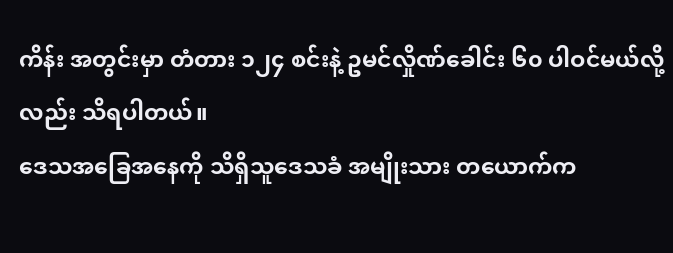ကိန်း အတွင်းမှာ တံတား ၁၂၄ စင်းနဲ့ ဥမင်လှိုဏ်ခေါင်း ၆၀ ပါဝင်မယ်လို့လည်း သိရပါတယ်။
ဒေသအခြေအနေကို သိရှိသူဒေသခံ အမျိုးသား တယောက်က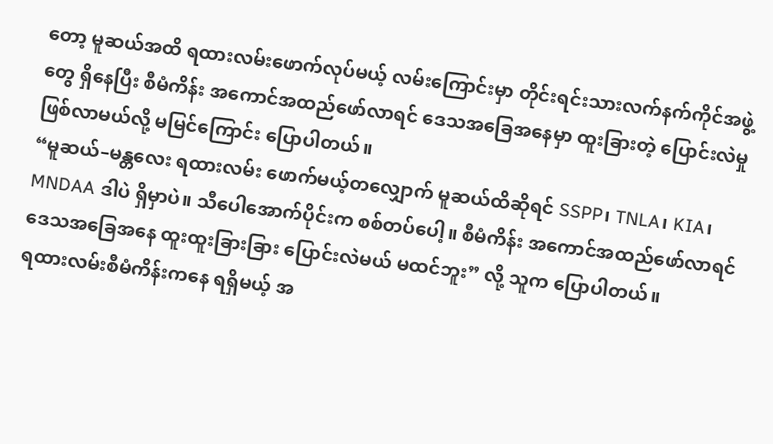တော့ မူဆယ်အထိ ရထားလမ်းဖောက်လုပ်မယ့် လမ်းကြောင်းမှာ တိုင်းရင်းသားလက်နက်ကိုင်အဖွဲ့တွေ ရှိနေပြီး စီမံကိန်း အကောင်အထည်ဖော်လာရင် ဒေသအခြေအနေမှာ ထူးခြားတဲ့ ပြောင်းလဲမှု ဖြစ်လာမယ်လို့ မမြင်ကြောင်း ပြောပါတယ်။
“မူဆယ်–မန္တလေး ရထားလမ်း ဖောက်မယ့်တလျှောက် မူဆယ်ထိဆိုရင် SSPP၊ TNLA၊ KIA၊ MNDAA ဒါပဲ ရှိမှာပဲ။ သီပေါအောက်ပိုင်းက စစ်တပ်ပေါ့။ စီမံကိန်း အကောင်အထည်ဖော်လာရင် ဒေသအခြေအနေ ထူးထူးခြားခြား ပြောင်းလဲမယ် မထင်ဘူး” လို့ သူက ပြောပါတယ်။
ရထားလမ်းစီမံကိန်းကနေ ရရှိမယ့် အ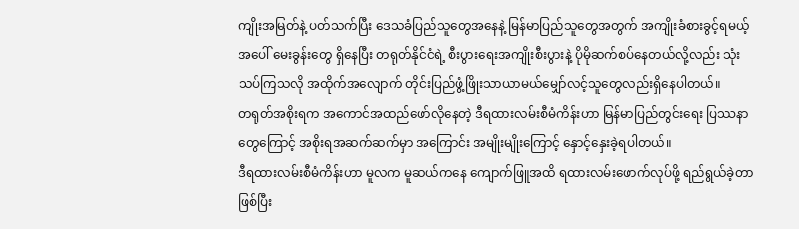ကျိုးအမြတ်နဲ့ ပတ်သက်ပြီး ဒေသခံပြည်သူတွေအနေနဲ့ မြန်မာပြည်သူတွေအတွက် အကျိုးခံစားခွင့်ရမယ့်အပေါ် မေးခွန်းတွေ ရှိနေပြီး တရုတ်နိုင်ငံရဲ့ စီးပွားရေးအကျိုးစီးပွားနဲ့ ပိုမိုဆက်စပ်နေတယ်လို့လည်း သုံးသပ်ကြသလို အထိုက်အလျောက် တိုင်းပြည်ဖွံ့ဖြိုးသာယာမယ်မျှော်လင့်သူတွေလည်းရှိနေပါတယ်။
တရုတ်အစိုးရက အကောင်အထည်ဖော်လိုနေတဲ့ ဒီရထားလမ်းစီမံကိန်းဟာ မြန်မာပြည်တွင်းရေး ပြဿနာတွေကြောင့် အစိုးရအဆက်ဆက်မှာ အကြောင်း အမျိုးမျိုးကြောင့် နှောင့်နှေးခဲ့ရပါတယ်။
ဒီရထားလမ်းစီမံကိန်းဟာ မူလက မူဆယ်ကနေ ကျောက်ဖြူအထိ ရထားလမ်းဖောက်လုပ်ဖို့ ရည်ရွယ်ခဲ့တာဖြစ်ပြီး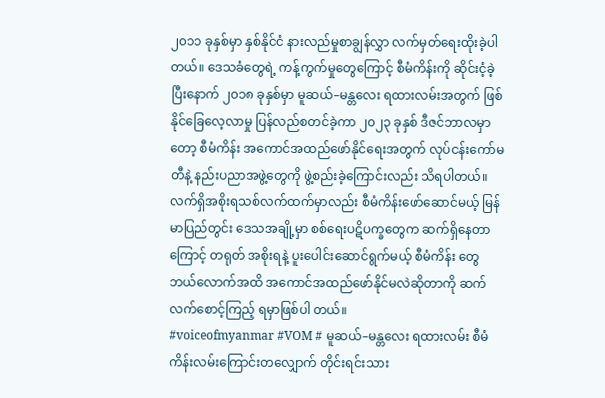၂၀၁၁ ခုနှစ်မှာ နှစ်နိုင်ငံ နားလည်မှုစာချွန်လွှာ လက်မှတ်ရေးထိုးခဲ့ပါတယ်။ ဒေသခံတွေရဲ့ ကန့်ကွက်မှုတွေကြောင့် စီမံကိန်းကို ဆိုင်းငံ့ခဲ့ပြီးနောက် ၂၀၁၈ ခုနှစ်မှာ မူဆယ်–မန္တလေး ရထားလမ်းအတွက် ဖြစ်နိုင်ခြေလေ့လာမှု ပြန်လည်စတင်ခဲ့ကာ ၂၀၂၃ ခုနှစ် ဒီဇင်ဘာလမှာတော့ စီမံကိန်း အကောင်အထည်ဖော်နိုင်ရေးအတွက် လုပ်ငန်းကော်မတီနဲ့ နည်းပညာအဖွဲ့တွေကို ဖွဲ့စည်းခဲ့ကြောင်းလည်း သိရပါတယ်။
လက်ရှိအစိုးရသစ်လက်ထက်မှာလည်း စီမံကိန်းဖော်ဆောင်မယ့် မြန်မာပြည်တွင်း ဒေသအချို့မှာ စစ်ရေးပဋိပက္ခတွေက ဆက်ရှိနေတာကြောင့် တရုတ် အစိုးရနဲ့ ပူးပေါင်းဆောင်ရွက်မယ့် စီမံကိန်း တွေ ဘယ်လောက်အထိ အကောင်အထည်ဖော်နိုင်မလဲဆိုတာကို ဆက်လက်စောင့်ကြည့် ရမှာဖြစ်ပါ တယ်။
#voiceofmyanmar #VOM # မူဆယ်–မန္တလေး ရထားလမ်း စီမံကိန်းလမ်းကြောင်းတလျှောက် တိုင်းရင်းသား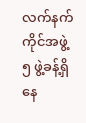လက်နက်ကိုင်အဖွဲ့ ၅ ဖွဲ့ခန့်ရှိနေ